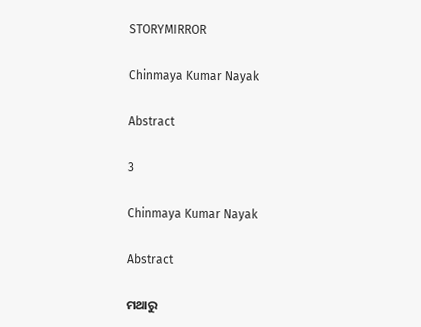STORYMIRROR

Chinmaya Kumar Nayak

Abstract

3

Chinmaya Kumar Nayak

Abstract

ମଥାରୁ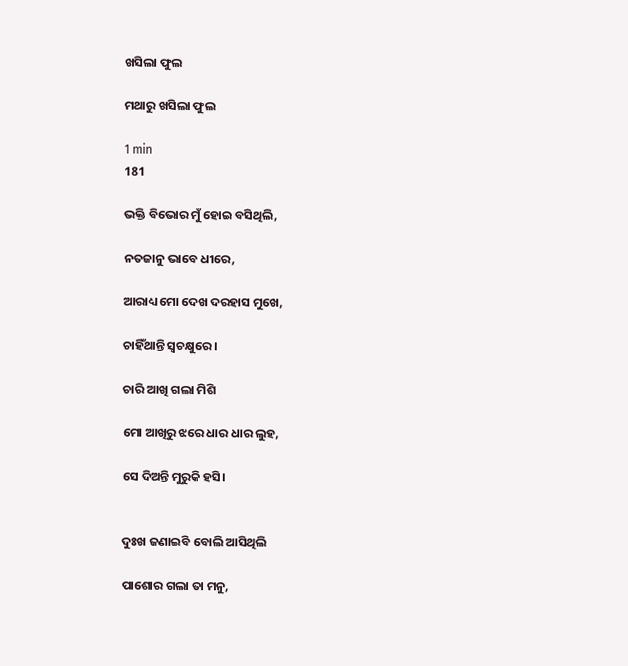ଖସିଲା ଫୁଲ

ମଥାରୁ ଖସିଲା ଫୁଲ

1 min
181

ଭକ୍ତି ବିଭୋର ମୁଁ ହୋଇ ବସିଥିଲି,

ନତଜାନୁ ଭାବେ ଧୀରେ,

ଆରାଧ୍ୟ ମୋ ଦେଖ ଦରହାସ ମୁଖେ,

ଚାହିଁଥାନ୍ତି ସ୍ବଚକ୍ଷୁରେ।

ଚାରି ଆଖି ଗଲା ମିଶି

ମୋ ଆଖିରୁ ଝରେ ଧାର ଧାର ଲୁହ,

ସେ ଦିଅନ୍ତି ମୁରୁକି ହସି।


ଦୁଃଖ ଜଣାଇବି ବୋଲି ଆସିଥିଲି

ପାଶୋର ଗଲା ତା ମନୁ,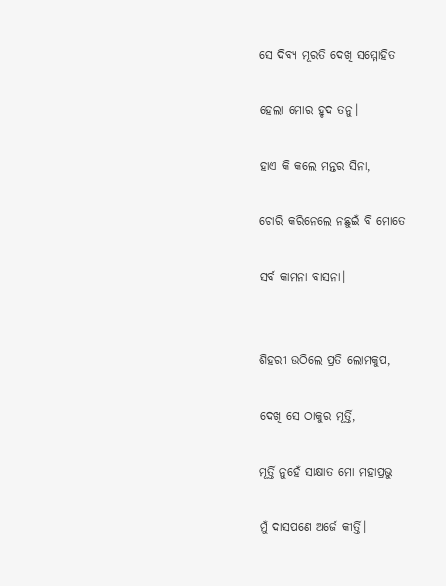ସେ ଦିବ୍ୟ ମୂରତି ଦେଖି ସମ୍ମୋହିତ

ହେଲା ମୋର ହୃଦ ତନୁ।

ହାଏ କି କଲେ ମନ୍ତର ସିନା,

ଚୋରି କରିନେଲେ ନଛୁଇଁ ବି ମୋତେ

ସର୍ବ କାମନା ବାସନା।


ଶିହରୀ ଉଠିଲେ ପ୍ରତି ଲୋମକୁପ,

ଦେଖି ସେ ଠାକୁର ମୂର୍ତ୍ତି,

ମୂର୍ତ୍ତି ନୁହେଁ ସାକ୍ଷାତ ମୋ ମହାପ୍ରଭୁ

ମୁଁ ଦାସପଣେ ଅର୍ଜେ କୀର୍ତ୍ତି।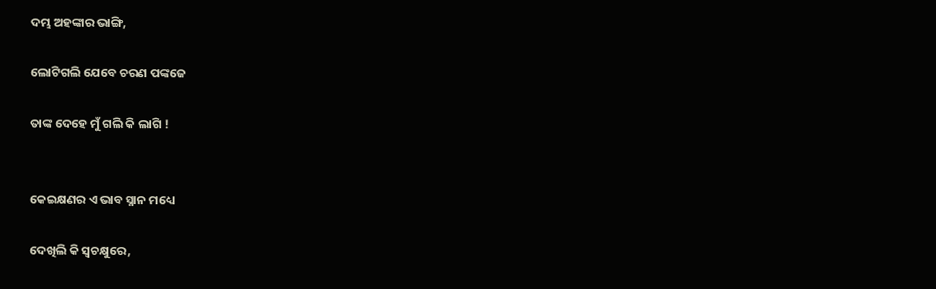ଦମ୍ଭ ଅହଙ୍କାର ଭାଙ୍ଗି,

ଲୋଟିଗଲି ଯେବେ ଚରଣ ପଙ୍କଜେ

ତାଙ୍କ ଦେହେ ମୁଁ ଗଲି କି ଲାଗି !


କେଇକ୍ଷଣର ଏ ଭାବ ସ୍ନାନ ମଧ୍ୟେ

ଦେଖିଲି କି ସ୍ୱଚକ୍ଷୁରେ,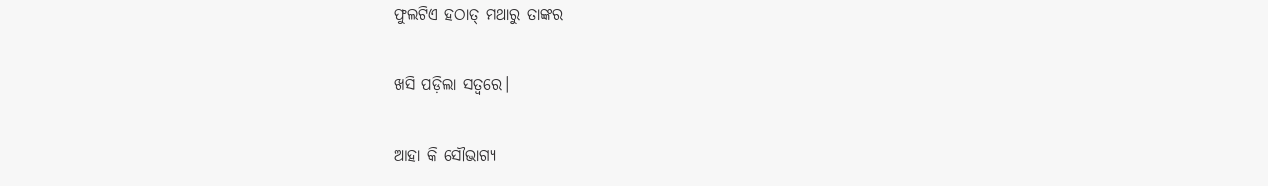ଫୁଲଟିଏ ହଠାତ୍ ମଥାରୁ ତାଙ୍କର

ଖସି ପଡ଼ିଲା ସତ୍ୱରେ।

ଆହା କି ସୌଭାଗ୍ୟ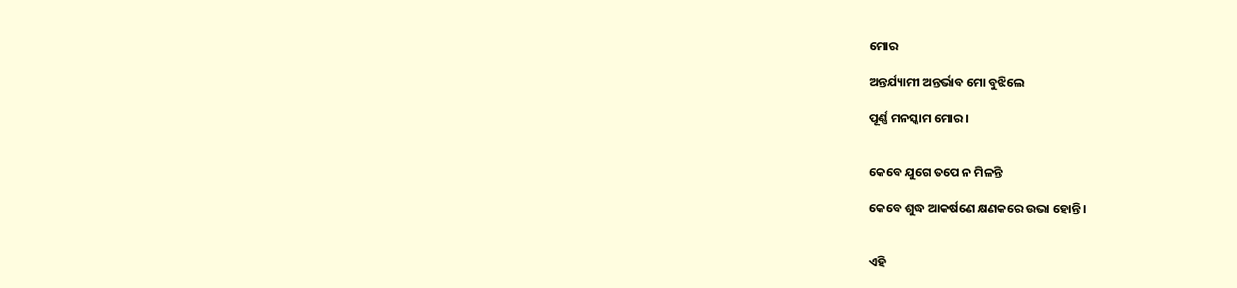ମୋର

ଅନ୍ତର୍ଯ୍ୟାମୀ ଅନ୍ତର୍ଭାବ ମୋ ବୁଝିଲେ

ପୂର୍ଣ୍ଣ ମନସ୍କାମ ମୋର।


କେବେ ଯୁଗେ ତପେ ନ ମିଳନ୍ତି

କେବେ ଶୁଦ୍ଧ ଆକର୍ଷଣେ କ୍ଷଣକରେ ଉଭା ହୋନ୍ତି।


ଏହି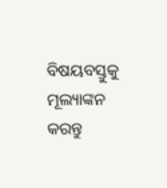ବିଷୟବସ୍ତୁକୁ ମୂଲ୍ୟାଙ୍କନ କରନ୍ତୁ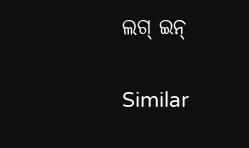ଲଗ୍ ଇନ୍

Similar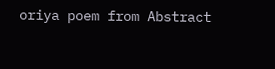oriya poem from Abstract